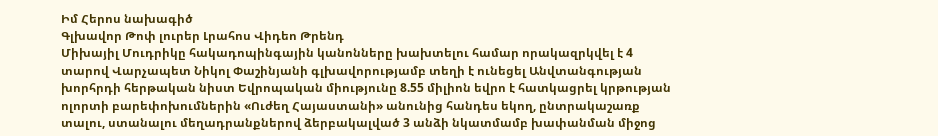Իմ Հերոս նախագիծ
Գլխավոր Թոփ լուրեր Լրահոս Վիդեո Թրենդ
Միխայիլ Մուդրիկը հակադոպինգային կանոնները խախտելու համար որակազրկվել է 4 տարով Վարչապետ Նիկոլ Փաշինյանի գլխավորությամբ տեղի է ունեցել Անվտանգության խորհրդի հերթական նիստ Եվրոպական միությունը 8.55 միլիոն եվրո է հատկացրել կրթության ոլորտի բարեփոխումներին «Ուժեղ Հայաստանի» անունից հանդես եկող, ընտրակաշառք տալու, ստանալու մեղադրանքներով ձերբակալված 3 անձի նկատմամբ խափանման միջոց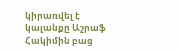կիրառվել է կալանքը Աշրաֆ Հակիմին բաց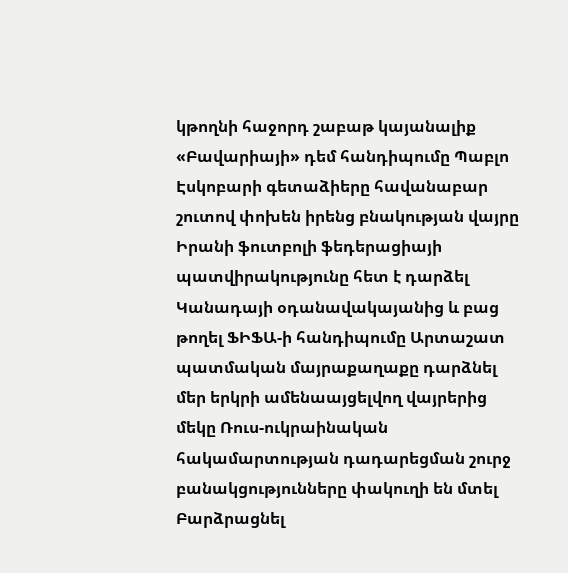կթողնի հաջորդ շաբաթ կայանալիք «Բավարիայի» դեմ հանդիպումը Պաբլո Էսկոբարի գետաձիերը հավանաբար շուտով փոխեն իրենց բնակության վայրը Իրանի ֆուտբոլի ֆեդերացիայի պատվիրակությունը հետ է դարձել Կանադայի օդանավակայանից և բաց թողել ՖԻՖԱ-ի հանդիպումը Արտաշատ պատմական մայրաքաղաքը դարձնել մեր երկրի ամենաայցելվող վայրերից մեկը Ռուս-ուկրաինական հակամարտության դադարեցման շուրջ բանակցությունները փակուղի են մտել Բարձրացնել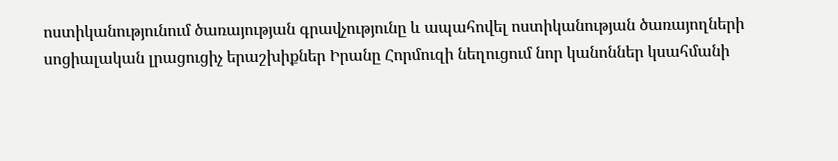ոստիկանությունում ծառայության գրավչությունը և ապահովել ոստիկանության ծառայողների սոցիալական լրացուցիչ երաշխիքներ Իրանը Հորմուզի նեղուցում նոր կանոններ կսահմանի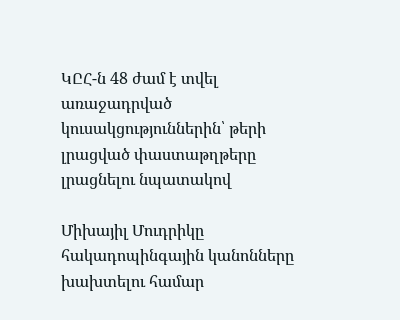ԿԸՀ-ն 48 ժամ է տվել առաջադրված կուսակցություններին՝ թերի լրացված փաստաթղթերը լրացնելու նպատակով

Միխայիլ Մուդրիկը հակադոպինգային կանոնները խախտելու համար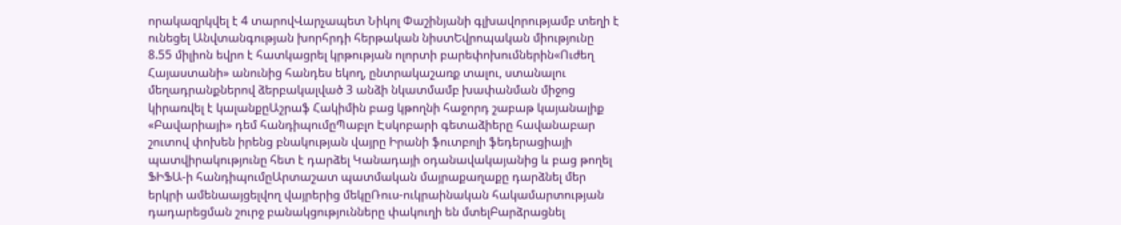որակազրկվել է 4 տարովՎարչապետ Նիկոլ Փաշինյանի գլխավորությամբ տեղի է ունեցել Անվտանգության խորհրդի հերթական նիստԵվրոպական միությունը 8.55 միլիոն եվրո է հատկացրել կրթության ոլորտի բարեփոխումներին«Ուժեղ Հայաստանի» անունից հանդես եկող, ընտրակաշառք տալու, ստանալու մեղադրանքներով ձերբակալված 3 անձի նկատմամբ խափանման միջոց կիրառվել է կալանքըԱշրաֆ Հակիմին բաց կթողնի հաջորդ շաբաթ կայանալիք «Բավարիայի» դեմ հանդիպումըՊաբլո Էսկոբարի գետաձիերը հավանաբար շուտով փոխեն իրենց բնակության վայրը Իրանի ֆուտբոլի ֆեդերացիայի պատվիրակությունը հետ է դարձել Կանադայի օդանավակայանից և բաց թողել ՖԻՖԱ-ի հանդիպումըԱրտաշատ պատմական մայրաքաղաքը դարձնել մեր երկրի ամենաայցելվող վայրերից մեկըՌուս-ուկրաինական հակամարտության դադարեցման շուրջ բանակցությունները փակուղի են մտելԲարձրացնել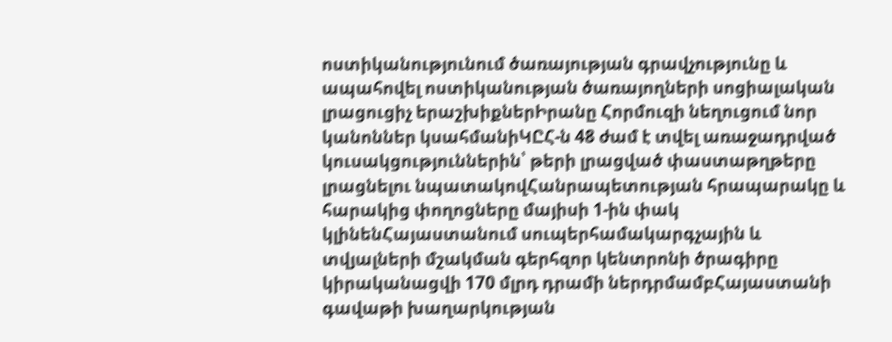ոստիկանությունում ծառայության գրավչությունը և ապահովել ոստիկանության ծառայողների սոցիալական լրացուցիչ երաշխիքներԻրանը Հորմուզի նեղուցում նոր կանոններ կսահմանիԿԸՀ-ն 48 ժամ է տվել առաջադրված կուսակցություններին՝ թերի լրացված փաստաթղթերը լրացնելու նպատակովՀանրապետության հրապարակը և հարակից փողոցները մայիսի 1-ին փակ կլինենՀայաստանում սուպերհամակարգչային և տվյալների մշակման գերհզոր կենտրոնի ծրագիրը կիրականացվի 170 մլրդ դրամի ներդրմամբՀայաստանի գավաթի խաղարկության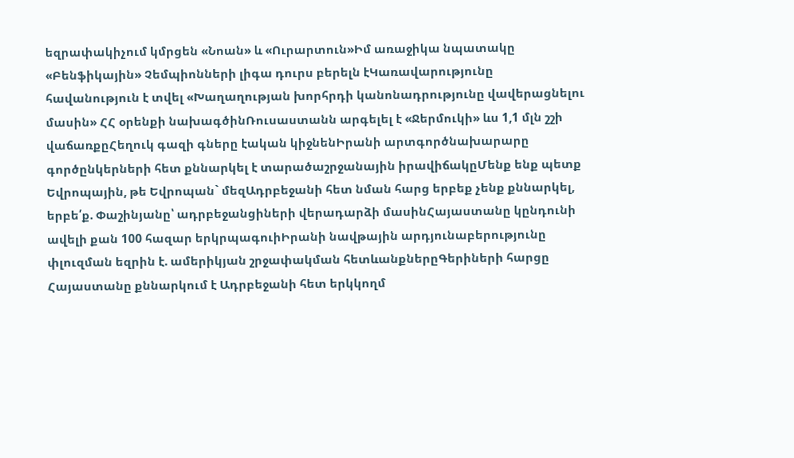եզրափակիչում կմրցեն «Նոան» և «Ուրարտուն»Իմ առաջիկա նպատակը «Բենֆիկային» Չեմպիոնների լիգա դուրս բերելն էԿառավարությունը հավանություն է տվել «Խաղաղության խորհրդի կանոնադրությունը վավերացնելու մասին» ՀՀ օրենքի նախագծինՌուսաստանն արգելել է «Ջերմուկի» ևս 1,1 մլն շշի վաճառքըՀեղուկ գազի գները էական կիջնենԻրանի արտգործնախարարը գործընկերների հետ քննարկել է տարածաշրջանային իրավիճակըՄենք ենք պետք Եվրոպային, թե Եվրոպան` մեզԱդրբեջանի հետ նման հարց երբեք չենք քննարկել, երբե՛ք. Փաշինյանը՝ ադրբեջանցիների վերադարձի մասինՀայաստանը կընդունի ավելի քան 100 հազար երկրպագուիԻրանի նավթային արդյունաբերությունը փլուզման եզրին է. ամերիկյան շրջափակման հետևանքներըԳերիների հարցը Հայաստանը քննարկում է Ադրբեջանի հետ երկկողմ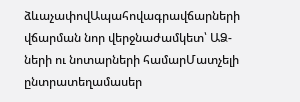ձևաչափովԱպահովագրավճարների վճարման նոր վերջնաժամկետ՝ ԱՁ-ների ու նոտարների համարՄատչելի ընտրատեղամասեր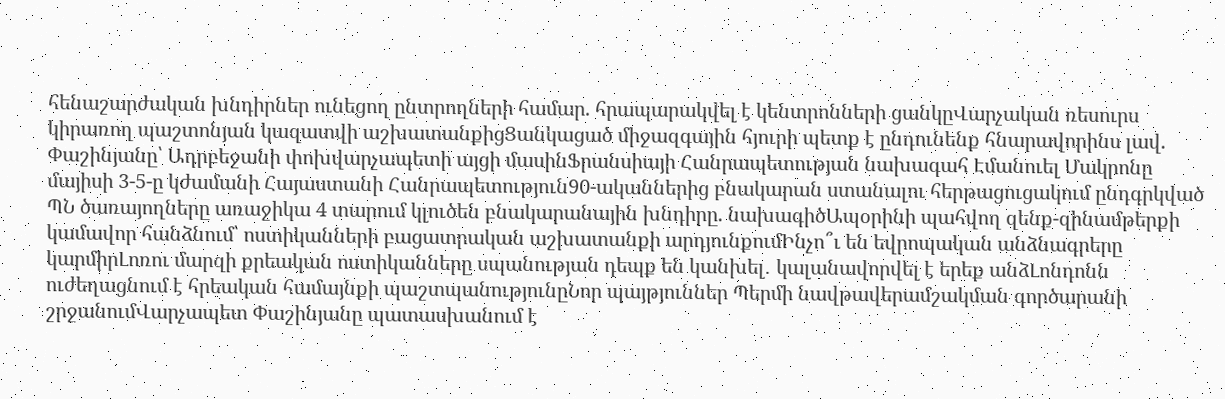հենաշարժական խնդիրներ ունեցող ընտրողների համար. հրապարակվել է կենտրոնների ցանկըՎարչական ռեսուրս կիրառող պաշտոնյան կազատվի աշխատանքիցՑանկացած միջազգային հյուրի պետք է ընդունենք հնարավորինս լավ. Փաշինյանը՝ Ադրբեջանի փոխվարչապետի այցի մասինՖրանսիայի Հանրապետության նախագահ Էմանուել Մակրոնը մայիսի 3-5-ը կժամանի Հայաստանի Հանրապետություն90-ականներից բնակարան ստանալու հերթացուցակում ընդգրկված ՊՆ ծառայողները առաջիկա 4 տարում կլուծեն բնակարանային խնդիրը. նախագիծԱպօրինի պահվող զենք-զինամթերքի կամավոր հանձնում՝ ոստիկանների բացատրական աշխատանքի արդյունքումԻնչո՞ւ են եվրոպական անձնագրերը կարմիրԼոռու մարզի քրեական ոստիկանները սպանության դեպք են կանխել․ կալանավորվել է երեք անձԼոնդոնն ուժեղացնում է հրեական համայնքի պաշտպանությունըՆոր պայթյուններ Պերմի նավթավերամշակման գործարանի շրջանումՎարչապետ Փաշինյանը պատասխանում է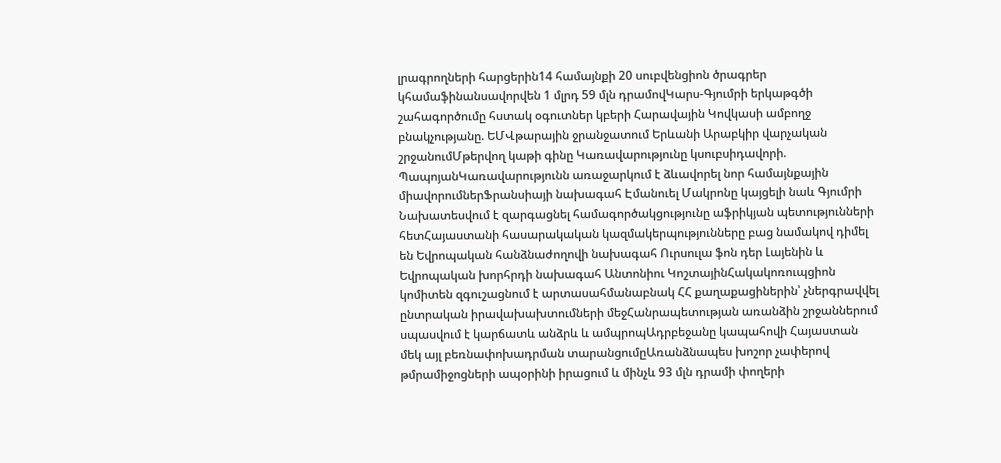լրագրողների հարցերին14 համայնքի 20 սուբվենցիոն ծրագրեր կհամաֆինանսավորվեն 1 մլրդ 59 մլն դրամովԿարս-Գյումրի երկաթգծի շահագործումը հստակ օգուտներ կբերի Հարավային Կովկասի ամբողջ բնակչությանը. ԵՄՎթարային ջրանջատում Երևանի Արաբկիր վարչական շրջանումՄթերվող կաթի գինը Կառավարությունը կսուբսիդավորի. ՊապոյանԿառավարությունն առաջարկում է ձևավորել նոր համայնքային միավորումներՖրանսիայի նախագահ Էմանուել Մակրոնը կայցելի նաև Գյումրի Նախատեսվում է զարգացնել համագործակցությունը աֆրիկյան պետությունների հետՀայաստանի հասարակական կազմակերպությունները բաց նամակով դիմել են Եվրոպական հանձնաժողովի նախագահ Ուրսուլա ֆոն դեր Լայենին և Եվրոպական խորհրդի նախագահ Անտոնիու ԿոշտայինՀակակոռուպցիոն կոմիտեն զգուշացնում է արտասահմանաբնակ ՀՀ քաղաքացիներին՝ չներգրավվել ընտրական իրավախախտումների մեջՀանրապետության առանձին շրջաններում սպասվում է կարճատև անձրև և ամպրոպԱդրբեջանը կապահովի Հայաստան մեկ այլ բեռնափոխադրման տարանցումըԱռանձնապես խոշոր չափերով թմրամիջոցների ապօրինի իրացում և մինչև 93 մլն դրամի փողերի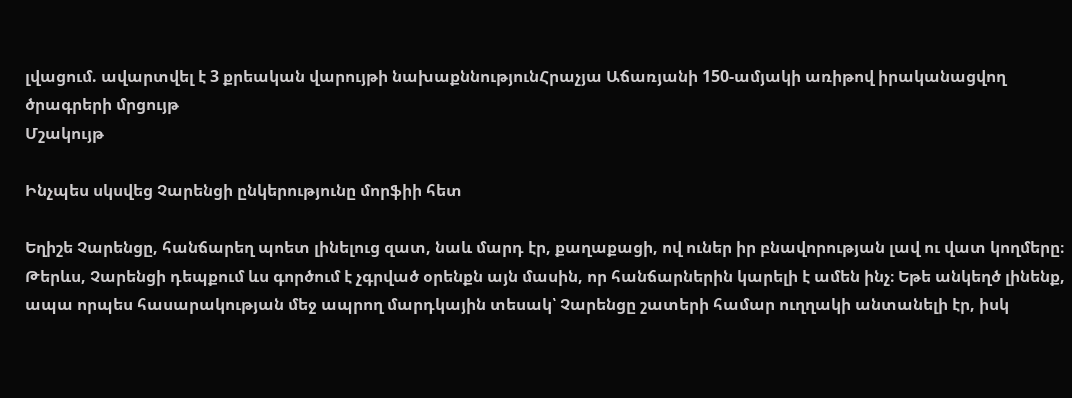լվացում. ավարտվել է 3 քրեական վարույթի նախաքննությունՀրաչյա Աճառյանի 150-ամյակի առիթով իրականացվող ծրագրերի մրցույթ
Մշակույթ

Ինչպես սկսվեց Չարենցի ընկերությունը մորֆիի հետ

Եղիշե Չարենցը, հանճարեղ պոետ լինելուց զատ, նաև մարդ էր, քաղաքացի, ով ուներ իր բնավորության լավ ու վատ կողմերը։ Թերևս, Չարենցի դեպքում ևս գործում է չգրված օրենքն այն մասին, որ հանճարներին կարելի է ամեն ինչ։ Եթե անկեղծ լինենք, ապա որպես հասարակության մեջ ապրող մարդկային տեսակ՝ Չարենցը շատերի համար ուղղակի անտանելի էր, իսկ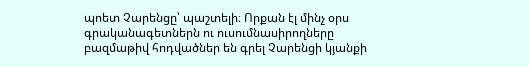պոետ Չարենցը՝ պաշտելի։ Որքան էլ մինչ օրս գրականագետներն ու ուսումնասիրողները բազմաթիվ հոդվածներ են գրել Չարենցի կյանքի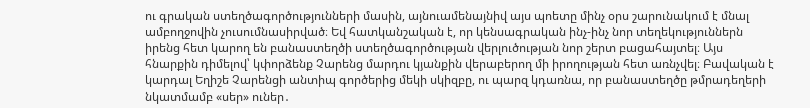ու գրական ստեղծագործությունների մասին, այնուամենայնիվ այս պոետը մինչ օրս շարունակում է մնալ ամբողջովին չուսումնասիրված։ Եվ հատկանշական է, որ կենսագրական ինչ-ինչ նոր տեղեկություններն իրենց հետ կարող են բանաստեղծի ստեղծագործության վերլուծության նոր շերտ բացահայտել։ Այս հնարքին դիմելով՝ կփորձենք Չարենց մարդու կյանքին վերաբերող մի իրողության հետ առնչվել։ Բավական է կարդալ Եղիշե Չարենցի անտիպ գործերից մեկի սկիզբը, ու պարզ կդառնա, որ բանաստեղծը թմրադեղերի նկատմամբ «սեր» ուներ․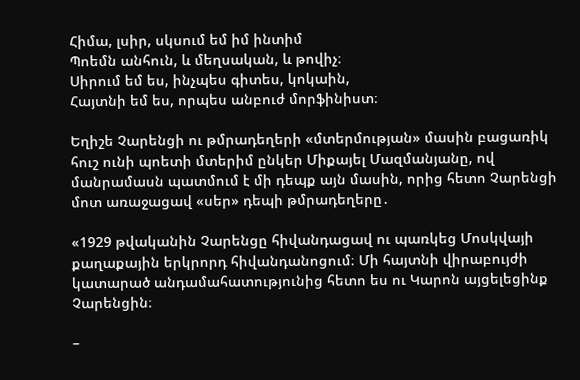Հիմա, լսիր, սկսում եմ իմ ինտիմ
Պոեմն անհուն, և մեղսական, և թովիչ։
Սիրում եմ ես, ինչպես գիտես, կոկաին,
Հայտնի եմ ես, որպես անբուժ մորֆինիստ։

Եղիշե Չարենցի ու թմրադեղերի «մտերմության» մասին բացառիկ հուշ ունի պոետի մտերիմ ընկեր Միքայել Մազմանյանը, ով մանրամասն պատմում է մի դեպք այն մասին, որից հետո Չարենցի մոտ առաջացավ «սեր» դեպի թմրադեղերը․

«1929 թվականին Չարենցը հիվանդացավ ու պառկեց Մոսկվայի քաղաքային երկրորդ հիվանդանոցում։ Մի հայտնի վիրաբույժի կատարած անդամահատությունից հետո ես ու Կարոն այցելեցինք Չարենցին։

–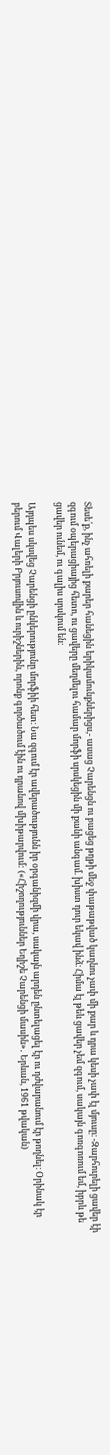Տեսե՛ք, ինչ ահռելի քարեր հանեցին երիկամունքներիցս,- ասաց Չարենցն ու բացեց թղթի մեջ փաթաթված կաղնու չափ մի քար և դրա կեսի չափ էլ մյուսը։ -Զարհուրելի ցավեր էի զգում օպերացիայից հետո, ու ցավերը մեղմելու համար մորֆի սրսկեցին մի քանի անգամ. խիստ դուր եկավ ինձ։ Հիմա էլ թեև ցավեր չեմ զգում, սակայն գոռգոռում եմ, իբրև թե ցավեր ունեմ, ու գալիս սրսկում են։

Այդպես սկսվեց Չարենցի ընկերությունը մորֆիի հետ։ Նա զգում էր ավերածությունն իր օրգանիզմի վրա, սակայն արդեն ընտելացել էր ու դժվարանում էր թողնել։ Օրինակ էր բերում Վալերի Բրյուսովին և ուրիշներին, որոնք գործածում էին ու դրանով մխիթարվում: («Հիշողություններ Եղիշե Չարենցի մասին»․ Երևան, 1961 թվական)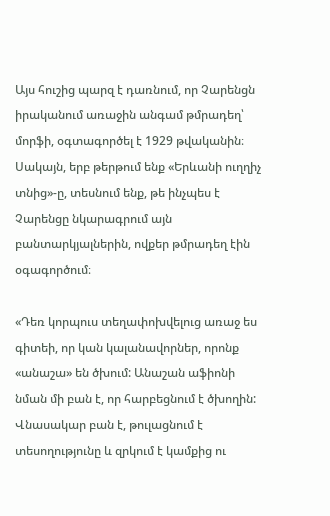Այս հուշից պարզ է դառնում, որ Չարենցն իրականում առաջին անգամ թմրադեղ՝ մորֆի, օգտագործել է 1929 թվականին։ Սակայն, երբ թերթում ենք «Երևանի ուղղիչ տնից»-ը, տեսնում ենք, թե ինչպես է Չարենցը նկարագրում այն բանտարկյալներին, ովքեր թմրադեղ էին օգագործում։

«Դեռ կորպուս տեղափոխվելուց առաջ ես գիտեի, որ կան կալանավորներ, որոնք «անաշա» են ծխում: Անաշան աֆիոնի նման մի բան է, որ հարբեցնում է ծխողին: Վնասակար բան է, թուլացնում է տեսողությունը և զրկում է կամքից ու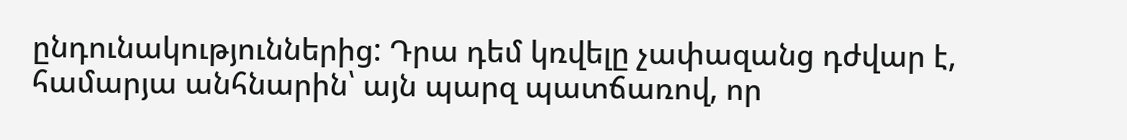ընդունակություններից: Դրա դեմ կռվելը չափազանց դժվար է, համարյա անհնարին՝ այն պարզ պատճառով, որ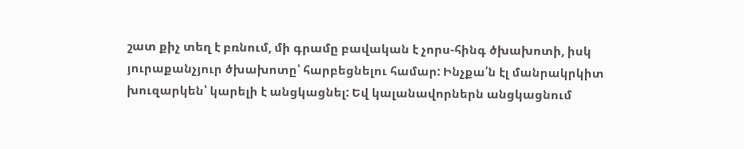շատ քիչ տեղ է բռնում, մի գրամը բավական է չորս-հինգ ծխախոտի, իսկ յուրաքանչյուր ծխախոտը՝ հարբեցնելու համար: Ինչքա՛ն էլ մանրակրկիտ խուզարկեն՝ կարելի է անցկացնել: Եվ կալանավորներն անցկացնում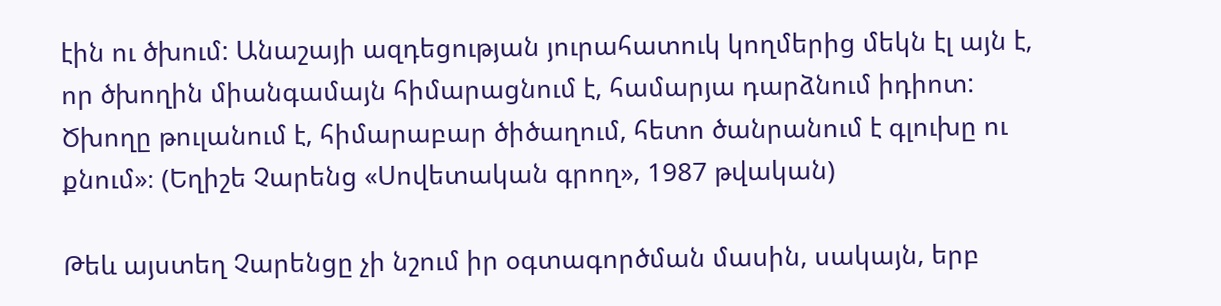էին ու ծխում: Անաշայի ազդեցության յուրահատուկ կողմերից մեկն էլ այն է, որ ծխողին միանգամայն հիմարացնում է, համարյա դարձնում իդիոտ: Ծխողը թուլանում է, հիմարաբար ծիծաղում, հետո ծանրանում է գլուխը ու քնում»։ (Եղիշե Չարենց «Սովետական գրող», 1987 թվական)

Թեև այստեղ Չարենցը չի նշում իր օգտագործման մասին, սակայն, երբ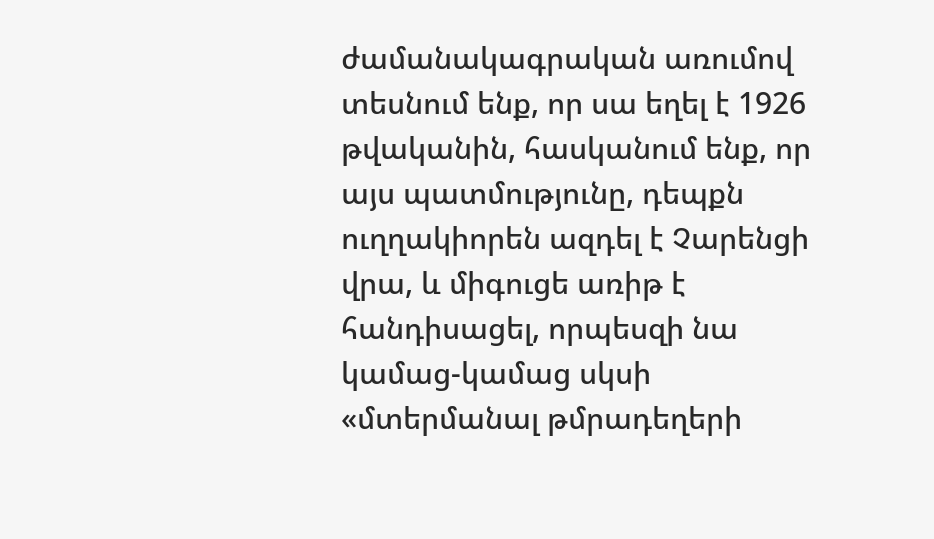ժամանակագրական առումով տեսնում ենք, որ սա եղել է 1926 թվականին, հասկանում ենք, որ այս պատմությունը, դեպքն ուղղակիորեն ազդել է Չարենցի վրա, և միգուցե առիթ է հանդիսացել, որպեսզի նա կամաց-կամաց սկսի «մտերմանալ թմրադեղերի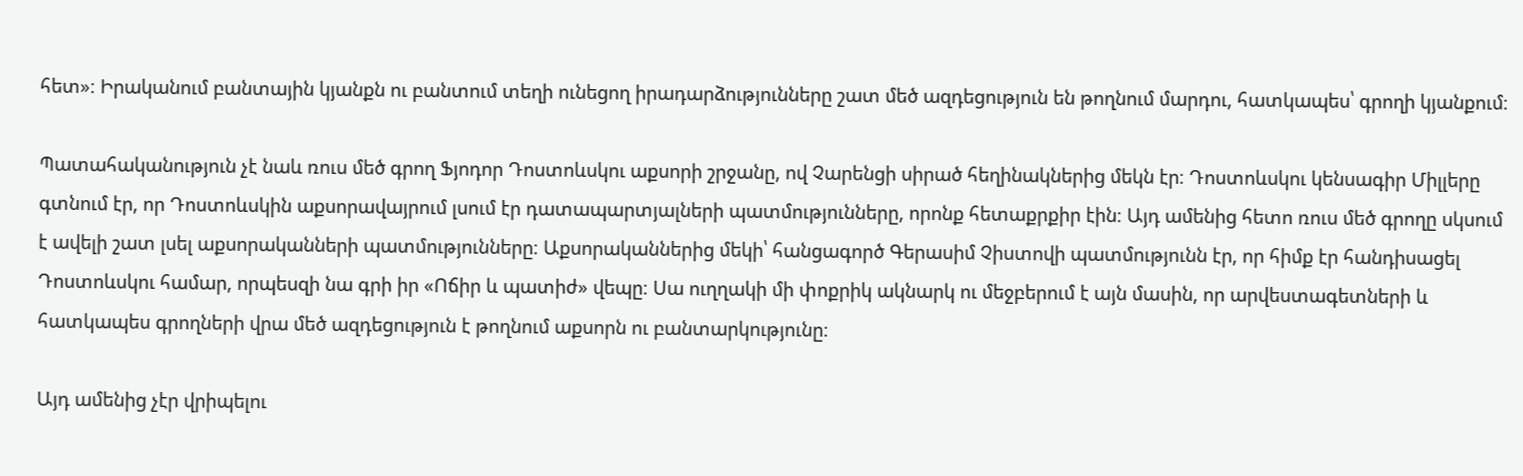հետ»։ Իրականում բանտային կյանքն ու բանտում տեղի ունեցող իրադարձությունները շատ մեծ ազդեցություն են թողնում մարդու, հատկապես՝ գրողի կյանքում։

Պատահականություն չէ նաև ռուս մեծ գրող Ֆյոդոր Դոստոևսկու աքսորի շրջանը, ով Չարենցի սիրած հեղինակներից մեկն էր։ Դոստոևսկու կենսագիր Միլլերը գտնում էր, որ Դոստոևսկին աքսորավայրում լսում էր դատապարտյալների պատմությունները, որոնք հետաքրքիր էին։ Այդ ամենից հետո ռուս մեծ գրողը սկսում է ավելի շատ լսել աքսորականների պատմությունները։ Աքսորականներից մեկի՝ հանցագործ Գերասիմ Չիստովի պատմությունն էր, որ հիմք էր հանդիսացել Դոստոևսկու համար, որպեսզի նա գրի իր «Ոճիր և պատիժ» վեպը։ Սա ուղղակի մի փոքրիկ ակնարկ ու մեջբերում է այն մասին, որ արվեստագետների և հատկապես գրողների վրա մեծ ազդեցություն է թողնում աքսորն ու բանտարկությունը։

Այդ ամենից չէր վրիպելու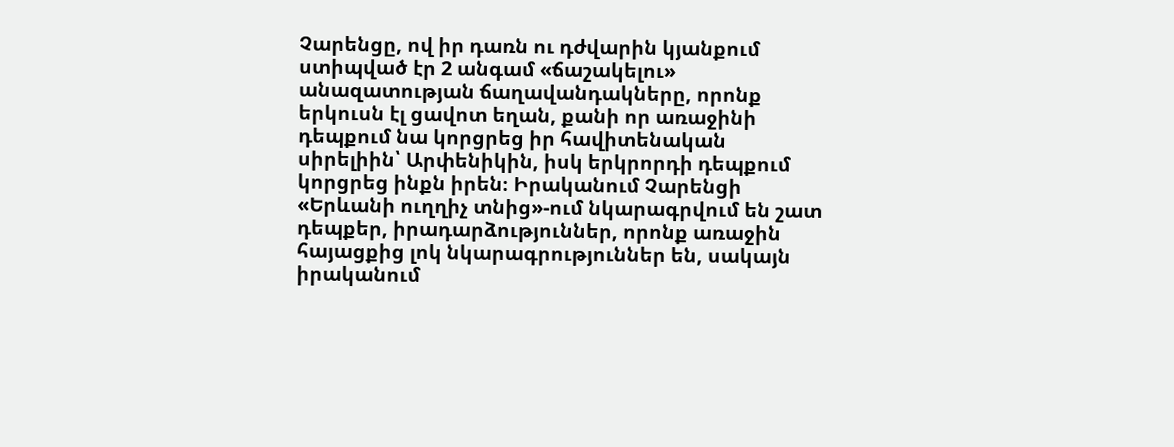Չարենցը, ով իր դառն ու դժվարին կյանքում ստիպված էր 2 անգամ «ճաշակելու» անազատության ճաղավանդակները, որոնք երկուսն էլ ցավոտ եղան, քանի որ առաջինի դեպքում նա կորցրեց իր հավիտենական սիրելիին՝ Արփենիկին, իսկ երկրորդի դեպքում կորցրեց ինքն իրեն։ Իրականում Չարենցի «Երևանի ուղղիչ տնից»-ում նկարագրվում են շատ դեպքեր, իրադարձություններ, որոնք առաջին հայացքից լոկ նկարագրություններ են, սակայն իրականում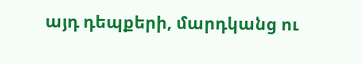այդ դեպքերի, մարդկանց ու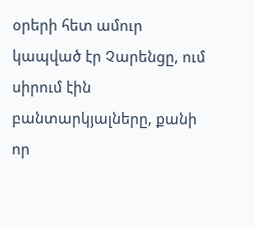օրերի հետ ամուր կապված էր Չարենցը, ում սիրում էին բանտարկյալները, քանի որ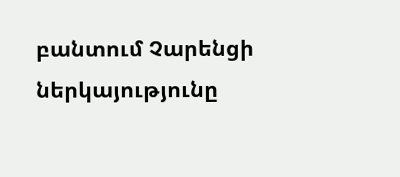բանտում Չարենցի ներկայությունը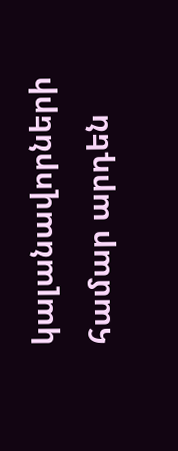կալանավորների համար արդեն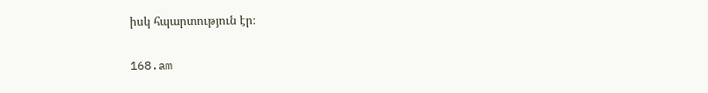իսկ հպարտություն էր։

168.am